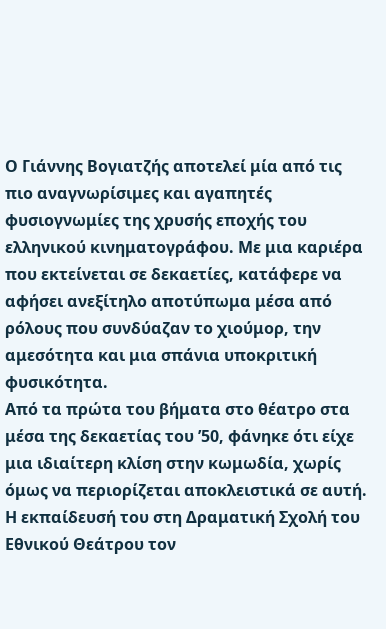Ο Γιάννης Βογιατζής αποτελεί μία από τις πιο αναγνωρίσιμες και αγαπητές φυσιογνωμίες της χρυσής εποχής του ελληνικού κινηματογράφου. Με μια καριέρα που εκτείνεται σε δεκαετίες, κατάφερε να αφήσει ανεξίτηλο αποτύπωμα μέσα από ρόλους που συνδύαζαν το χιούμορ, την αμεσότητα και μια σπάνια υποκριτική φυσικότητα.
Από τα πρώτα του βήματα στο θέατρο στα μέσα της δεκαετίας του ’50, φάνηκε ότι είχε μια ιδιαίτερη κλίση στην κωμωδία, χωρίς όμως να περιορίζεται αποκλειστικά σε αυτή. Η εκπαίδευσή του στη Δραματική Σχολή του Εθνικού Θεάτρου τον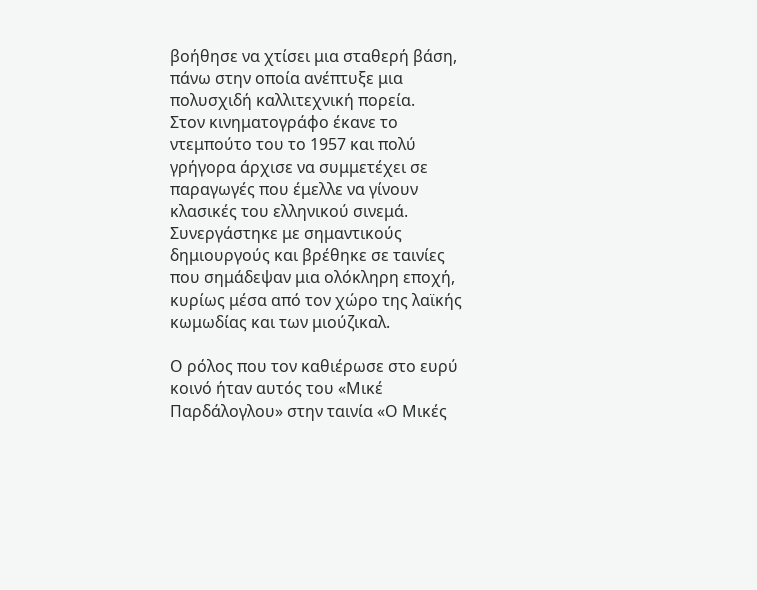βοήθησε να χτίσει μια σταθερή βάση, πάνω στην οποία ανέπτυξε μια πολυσχιδή καλλιτεχνική πορεία.
Στον κινηματογράφο έκανε το ντεμπούτο του το 1957 και πολύ γρήγορα άρχισε να συμμετέχει σε παραγωγές που έμελλε να γίνουν κλασικές του ελληνικού σινεμά. Συνεργάστηκε με σημαντικούς δημιουργούς και βρέθηκε σε ταινίες που σημάδεψαν μια ολόκληρη εποχή, κυρίως μέσα από τον χώρο της λαϊκής κωμωδίας και των μιούζικαλ.

Ο ρόλος που τον καθιέρωσε στο ευρύ κοινό ήταν αυτός του «Μικέ Παρδάλογλου» στην ταινία «Ο Μικές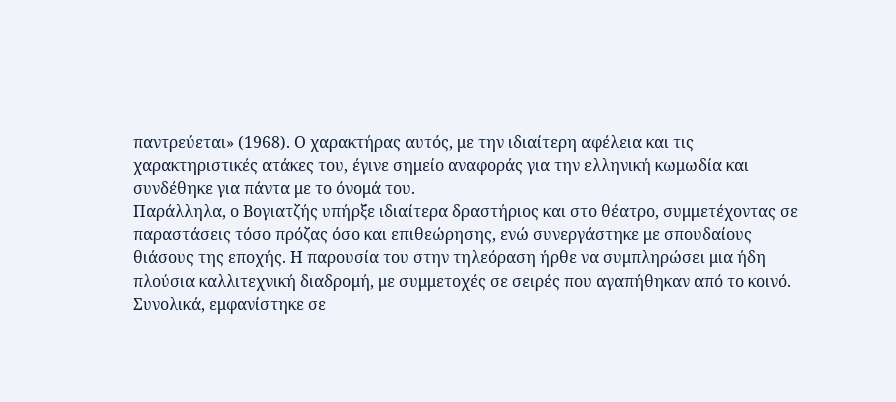παντρεύεται» (1968). Ο χαρακτήρας αυτός, με την ιδιαίτερη αφέλεια και τις χαρακτηριστικές ατάκες του, έγινε σημείο αναφοράς για την ελληνική κωμωδία και συνδέθηκε για πάντα με το όνομά του.
Παράλληλα, ο Βογιατζής υπήρξε ιδιαίτερα δραστήριος και στο θέατρο, συμμετέχοντας σε παραστάσεις τόσο πρόζας όσο και επιθεώρησης, ενώ συνεργάστηκε με σπουδαίους θιάσους της εποχής. Η παρουσία του στην τηλεόραση ήρθε να συμπληρώσει μια ήδη πλούσια καλλιτεχνική διαδρομή, με συμμετοχές σε σειρές που αγαπήθηκαν από το κοινό.
Συνολικά, εμφανίστηκε σε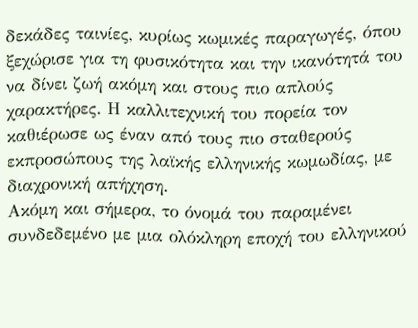δεκάδες ταινίες, κυρίως κωμικές παραγωγές, όπου ξεχώρισε για τη φυσικότητα και την ικανότητά του να δίνει ζωή ακόμη και στους πιο απλούς χαρακτήρες. Η καλλιτεχνική του πορεία τον καθιέρωσε ως έναν από τους πιο σταθερούς εκπροσώπους της λαϊκής ελληνικής κωμωδίας, με διαχρονική απήχηση.
Ακόμη και σήμερα, το όνομά του παραμένει συνδεδεμένο με μια ολόκληρη εποχή του ελληνικού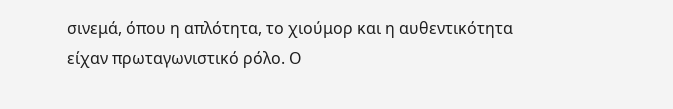σινεμά, όπου η απλότητα, το χιούμορ και η αυθεντικότητα είχαν πρωταγωνιστικό ρόλο. Ο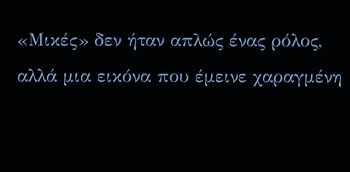«Μικές» δεν ήταν απλώς ένας ρόλος, αλλά μια εικόνα που έμεινε χαραγμένη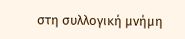στη συλλογική μνήμη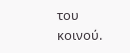του κοινού.